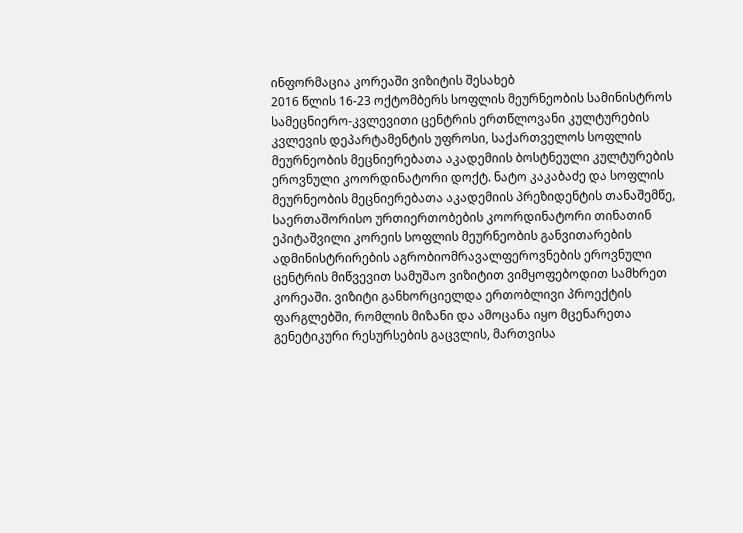ინფორმაცია კორეაში ვიზიტის შესახებ
2016 წლის 16-23 ოქტომბერს სოფლის მეურნეობის სამინისტროს სამეცნიერო-კვლევითი ცენტრის ერთწლოვანი კულტურების კვლევის დეპარტამენტის უფროსი, საქართველოს სოფლის მეურნეობის მეცნიერებათა აკადემიის ბოსტნეული კულტურების ეროვნული კოორდინატორი დოქტ. ნატო კაკაბაძე და სოფლის მეურნეობის მეცნიერებათა აკადემიის პრეზიდენტის თანაშემწე, საერთაშორისო ურთიერთობების კოორდინატორი თინათინ ეპიტაშვილი კორეის სოფლის მეურნეობის განვითარების ადმინისტრირების აგრობიომრავალფეროვნების ეროვნული ცენტრის მიწვევით სამუშაო ვიზიტით ვიმყოფებოდით სამხრეთ კორეაში. ვიზიტი განხორციელდა ერთობლივი პროექტის ფარგლებში, რომლის მიზანი და ამოცანა იყო მცენარეთა გენეტიკური რესურსების გაცვლის, მართვისა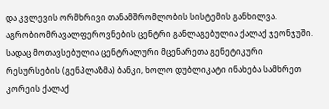და კვლევის ორმხრივი თანამშრომლობის სისტემის განხილვა.
აგრობიომრავალფეროვნების ცენტრი განლაგებულია ქალაქ ჯეონჯუში. სადაც მოთავსებულია ცენტრალური მცენარეთა გენეტიკური რესურსების (გენპლაზმა) ბანკი, ხოლო დუბლიკატი ინახება სამხრეთ კორეის ქალაქ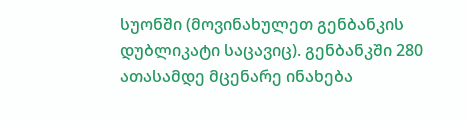სუონში (მოვინახულეთ გენბანკის დუბლიკატი საცავიც). გენბანკში 280 ათასამდე მცენარე ინახება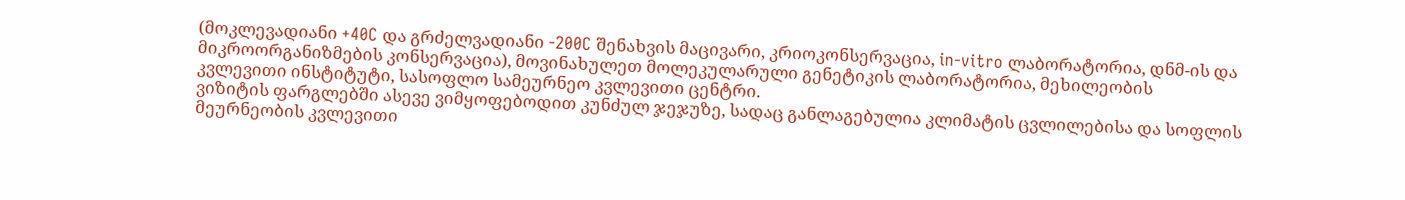(მოკლევადიანი +40C და გრძელვადიანი -200C შენახვის მაცივარი, კრიოკონსერვაცია, in-vitro ლაბორატორია, დნმ-ის და მიკროორგანიზმების კონსერვაცია), მოვინახულეთ მოლეკულარული გენეტიკის ლაბორატორია, მეხილეობის კვლევითი ინსტიტუტი, სასოფლო სამეურნეო კვლევითი ცენტრი.
ვიზიტის ფარგლებში ასევე ვიმყოფებოდით კუნძულ ჯეჯუზე, სადაც განლაგებულია კლიმატის ცვლილებისა და სოფლის მეურნეობის კვლევითი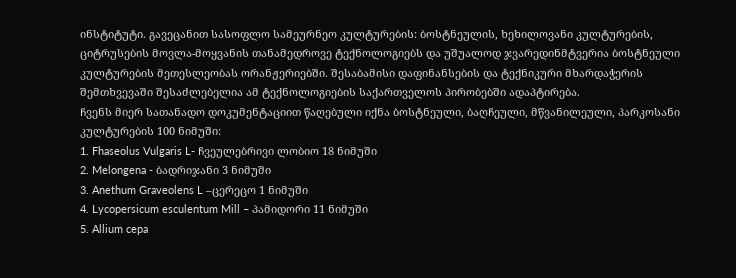ინსტიტუტი. გავეცანით სასოფლო სამეურნეო კულტურების: ბოსტნეულის, ხეხილოვანი კულტურების, ციტრუსების მოვლა-მოყვანის თანამედროვე ტექნოლოგიებს და უშუალოდ ჯვარედინმტვერია ბოსტნეული კულტურების მეთესლეობას ორანჟერიებში. შესაბამისი დაფინანსების და ტექნიკური მხარდაჭერის შემთხვევაში შესაძლებელია ამ ტექნოლოგიების საქართველოს პირობებში ადაპტირება.
ჩვენს მიერ სათანადო დოკუმენტაციით წაღებული იქნა ბოსტნეული, ბაღჩეული, მწვანილეული, პარკოსანი კულტურების 100 ნიმუში:
1. Fhaseolus Vulgaris L- ჩვეულებრივი ლობიო 18 ნიმუში
2. Melongena - ბადრიჯანი 3 ნიმუში
3. Anethum Graveolens L –ცერეცო 1 ნიმუში
4. Lycopersicum esculentum Mill – პამიდორი 11 ნიმუში
5. Allium cepa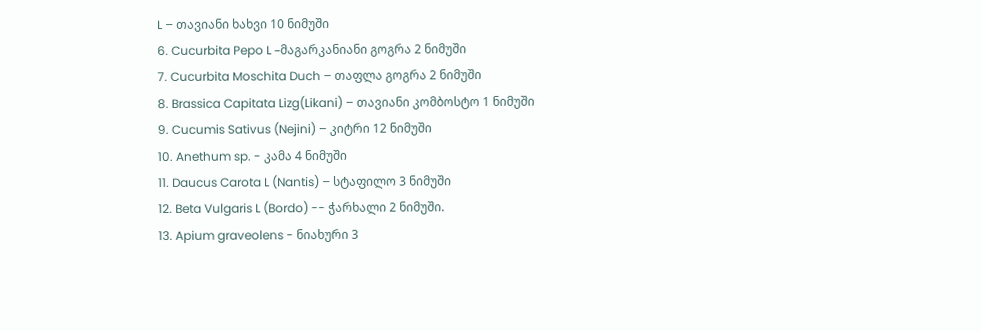L – თავიანი ხახვი 10 ნიმუში
6. Cucurbita Pepo L –მაგარკანიანი გოგრა 2 ნიმუში
7. Cucurbita Moschita Duch – თაფლა გოგრა 2 ნიმუში
8. Brassica Capitata Lizg(Likani) – თავიანი კომბოსტო 1 ნიმუში
9. Cucumis Sativus (Nejini) – კიტრი 12 ნიმუში
10. Anethum sp. - კამა 4 ნიმუში
11. Daucus Carota L (Nantis) – სტაფილო 3 ნიმუში
12. Beta Vulgaris L (Bordo) -- ჭარხალი 2 ნიმუში.
13. Apium graveolens - ნიახური 3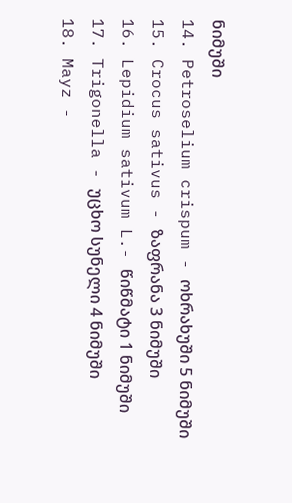ნიმუში
14. Petroselium crispum - ოხრახუში 5 ნიმუში
15. Crocus sativus - ზაფრანა 3 ნიმუში
16. Lepidium sativum L.- წიწმატი 1 ნიმუში
17. Trigonella - უცხო სუნელი 4 ნიმუში
18. Mayz -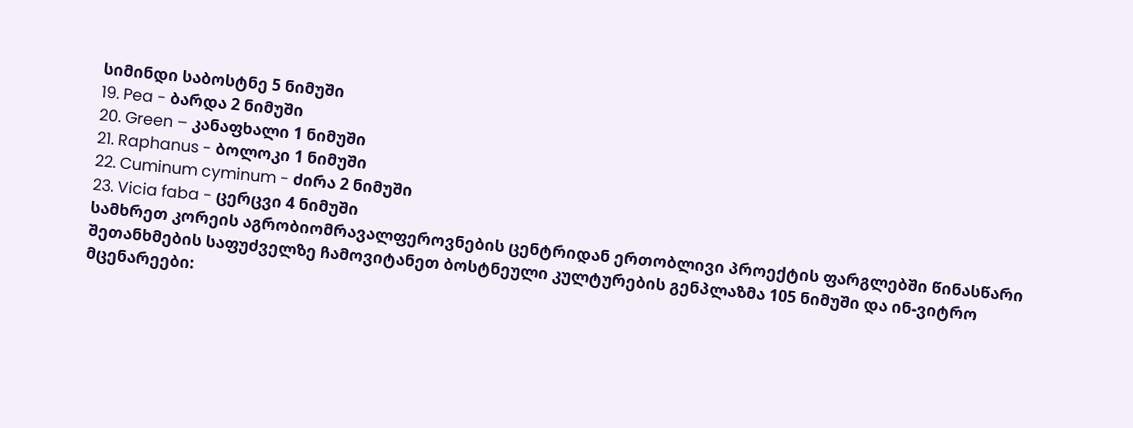სიმინდი საბოსტნე 5 ნიმუში
19. Pea - ბარდა 2 ნიმუში
20. Green – კანაფხალი 1 ნიმუში
21. Raphanus - ბოლოკი 1 ნიმუში
22. Cuminum cyminum - ძირა 2 ნიმუში
23. Vicia faba - ცერცვი 4 ნიმუში
სამხრეთ კორეის აგრობიომრავალფეროვნების ცენტრიდან ერთობლივი პროექტის ფარგლებში წინასწარი შეთანხმების საფუძველზე ჩამოვიტანეთ ბოსტნეული კულტურების გენპლაზმა 105 ნიმუში და ინ-ვიტრო მცენარეები: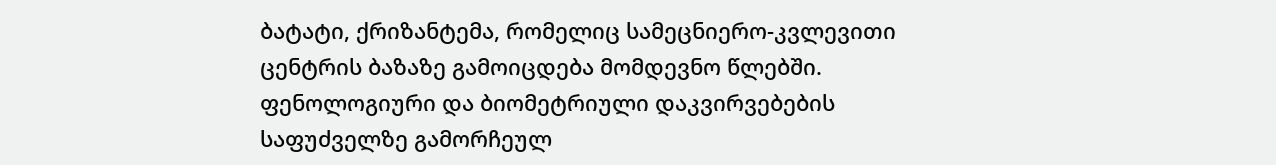ბატატი, ქრიზანტემა, რომელიც სამეცნიერო-კვლევითი ცენტრის ბაზაზე გამოიცდება მომდევნო წლებში. ფენოლოგიური და ბიომეტრიული დაკვირვებების საფუძველზე გამორჩეულ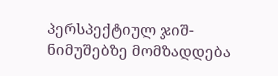პერსპექტიულ ჯიშ-ნიმუშებზე მომზადდება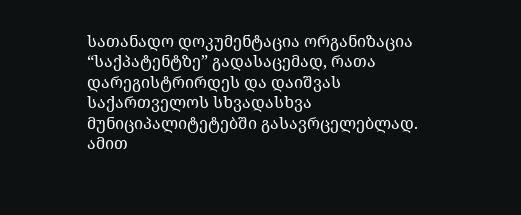სათანადო დოკუმენტაცია ორგანიზაცია “საქპატენტზე” გადასაცემად, რათა დარეგისტრირდეს და დაიშვას საქართველოს სხვადასხვა მუნიციპალიტეტებში გასავრცელებლად. ამით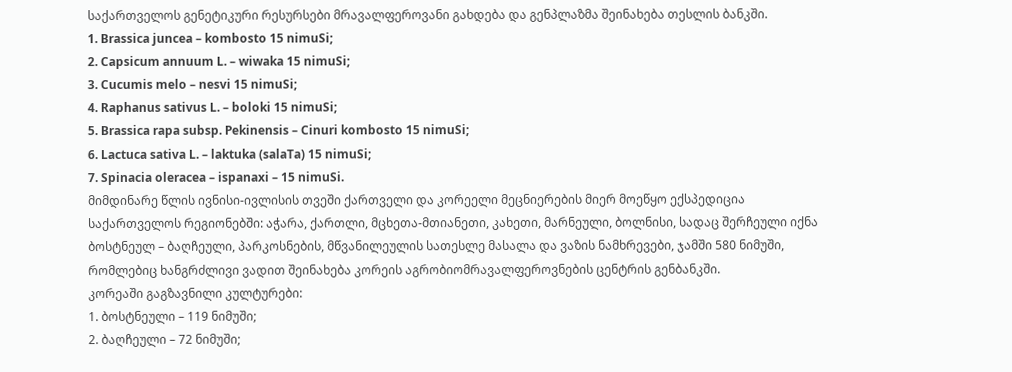საქართველოს გენეტიკური რესურსები მრავალფეროვანი გახდება და გენპლაზმა შეინახება თესლის ბანკში.
1. Brassica juncea – kombosto 15 nimuSi;
2. Capsicum annuum L. – wiwaka 15 nimuSi;
3. Cucumis melo – nesvi 15 nimuSi;
4. Raphanus sativus L. – boloki 15 nimuSi;
5. Brassica rapa subsp. Pekinensis – Cinuri kombosto 15 nimuSi;
6. Lactuca sativa L. – laktuka (salaTa) 15 nimuSi;
7. Spinacia oleracea – ispanaxi – 15 nimuSi.
მიმდინარე წლის ივნისი-ივლისის თვეში ქართველი და კორეელი მეცნიერების მიერ მოეწყო ექსპედიცია საქართველოს რეგიონებში: აჭარა, ქართლი, მცხეთა-მთიანეთი, კახეთი, მარნეული, ბოლნისი, სადაც შერჩეული იქნა ბოსტნეულ – ბაღჩეული, პარკოსნების, მწვანილეულის სათესლე მასალა და ვაზის ნამხრევები, ჯამში 580 ნიმუში, რომლებიც ხანგრძლივი ვადით შეინახება კორეის აგრობიომრავალფეროვნების ცენტრის გენბანკში.
კორეაში გაგზავნილი კულტურები:
1. ბოსტნეული – 119 ნიმუში;
2. ბაღჩეული – 72 ნიმუში;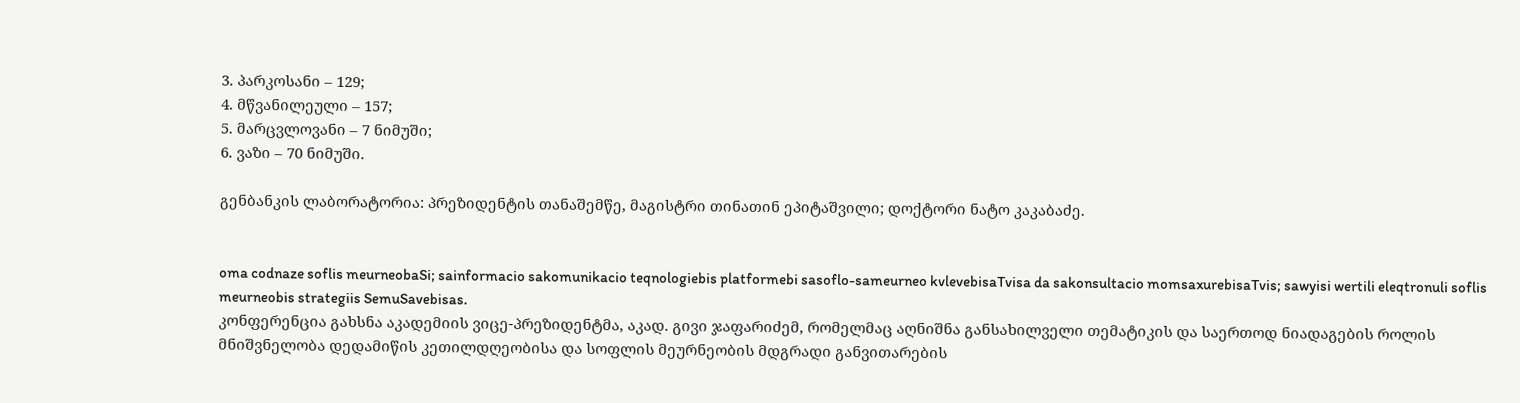3. პარკოსანი – 129;
4. მწვანილეული – 157;
5. მარცვლოვანი – 7 ნიმუში;
6. ვაზი – 70 ნიმუში.

გენბანკის ლაბორატორია: პრეზიდენტის თანაშემწე, მაგისტრი თინათინ ეპიტაშვილი; დოქტორი ნატო კაკაბაძე.


oma codnaze soflis meurneobaSi; sainformacio sakomunikacio teqnologiebis platformebi sasoflo-sameurneo kvlevebisaTvisa da sakonsultacio momsaxurebisaTvis; sawyisi wertili eleqtronuli soflis meurneobis strategiis SemuSavebisas.
კონფერენცია გახსნა აკადემიის ვიცე-პრეზიდენტმა, აკად. გივი ჯაფარიძემ, რომელმაც აღნიშნა განსახილველი თემატიკის და საერთოდ ნიადაგების როლის მნიშვნელობა დედამიწის კეთილდღეობისა და სოფლის მეურნეობის მდგრადი განვითარების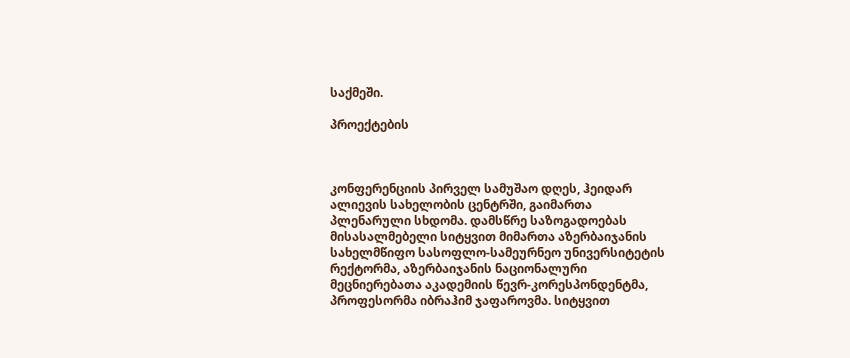საქმეში.

პროექტების



კონფერენციის პირველ სამუშაო დღეს, ჰეიდარ ალიევის სახელობის ცენტრში, გაიმართა პლენარული სხდომა. დამსწრე საზოგადოებას მისასალმებელი სიტყვით მიმართა აზერბაიჯანის სახელმწიფო სასოფლო-სამეურნეო უნივერსიტეტის რექტორმა, აზერბაიჯანის ნაციონალური მეცნიერებათა აკადემიის წევრ-კორესპონდენტმა, პროფესორმა იბრაჰიმ ჯაფაროვმა. სიტყვით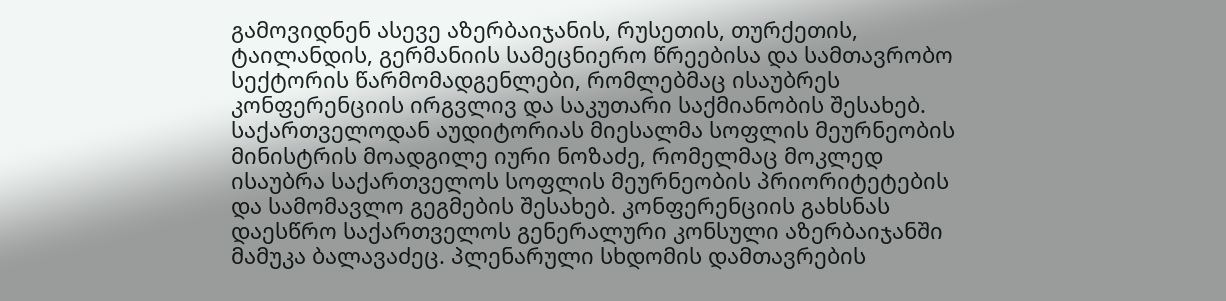გამოვიდნენ ასევე აზერბაიჯანის, რუსეთის, თურქეთის, ტაილანდის, გერმანიის სამეცნიერო წრეებისა და სამთავრობო სექტორის წარმომადგენლები, რომლებმაც ისაუბრეს კონფერენციის ირგვლივ და საკუთარი საქმიანობის შესახებ. საქართველოდან აუდიტორიას მიესალმა სოფლის მეურნეობის მინისტრის მოადგილე იური ნოზაძე, რომელმაც მოკლედ ისაუბრა საქართველოს სოფლის მეურნეობის პრიორიტეტების და სამომავლო გეგმების შესახებ. კონფერენციის გახსნას დაესწრო საქართველოს გენერალური კონსული აზერბაიჯანში მამუკა ბალავაძეც. პლენარული სხდომის დამთავრების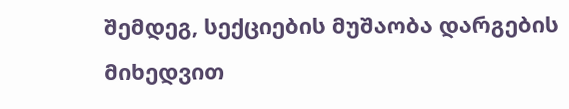შემდეგ, სექციების მუშაობა დარგების მიხედვით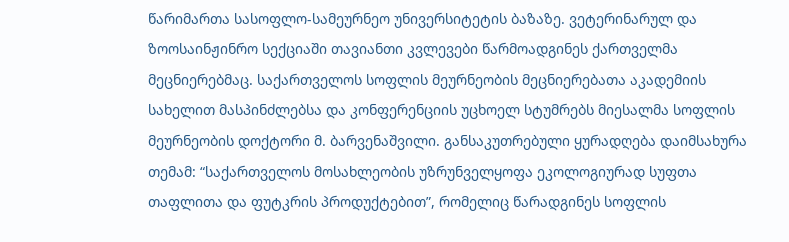წარიმართა სასოფლო-სამეურნეო უნივერსიტეტის ბაზაზე. ვეტერინარულ და ზოოსაინჟინრო სექციაში თავიანთი კვლევები წარმოადგინეს ქართველმა მეცნიერებმაც. საქართველოს სოფლის მეურნეობის მეცნიერებათა აკადემიის სახელით მასპინძლებსა და კონფერენციის უცხოელ სტუმრებს მიესალმა სოფლის მეურნეობის დოქტორი მ. ბარვენაშვილი. განსაკუთრებული ყურადღება დაიმსახურა თემამ: “საქართველოს მოსახლეობის უზრუნველყოფა ეკოლოგიურად სუფთა თაფლითა და ფუტკრის პროდუქტებით”, რომელიც წარადგინეს სოფლის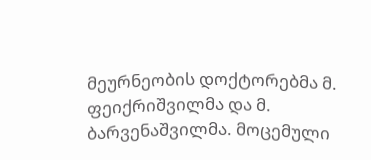მეურნეობის დოქტორებმა მ. ფეიქრიშვილმა და მ. ბარვენაშვილმა. მოცემული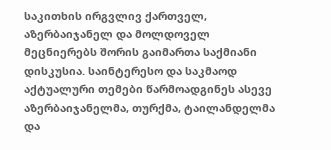საკითხის ირგვლივ ქართველ, აზერბაიჯანელ და მოლდოველ მეცნიერებს შორის გაიმართა საქმიანი დისკუსია. საინტერესო და საკმაოდ აქტუალური თემები წარმოადგინეს ასევე აზერბაიჯანელმა, თურქმა, ტაილანდელმა და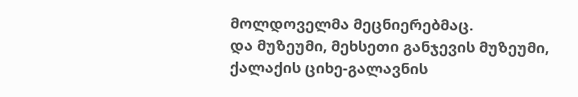მოლდოველმა მეცნიერებმაც.
და მუზეუმი, მეხსეთი განჯევის მუზეუმი, ქალაქის ციხე-გალავნის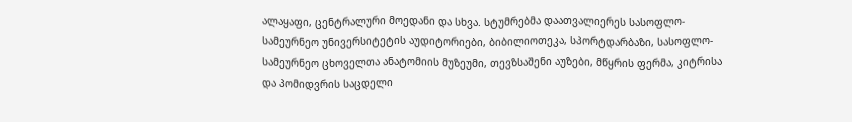ალაყაფი, ცენტრალური მოედანი და სხვა. სტუმრებმა დაათვალიერეს სასოფლო-სამეურნეო უნივერსიტეტის აუდიტორიები, ბიბილიოთეკა, სპორტდარბაზი, სასოფლო-სამეურნეო ცხოველთა ანატომიის მუზეუმი, თევზსაშენი აუზები, მწყრის ფერმა, კიტრისა და პომიდვრის საცდელი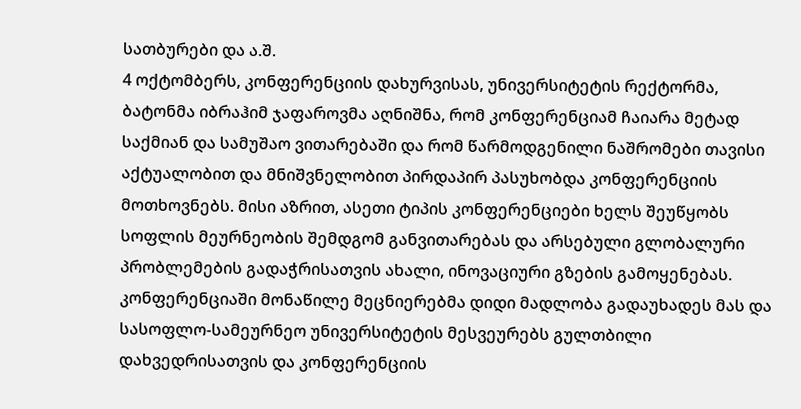სათბურები და ა.შ.
4 ოქტომბერს, კონფერენციის დახურვისას, უნივერსიტეტის რექტორმა, ბატონმა იბრაჰიმ ჯაფაროვმა აღნიშნა, რომ კონფერენციამ ჩაიარა მეტად საქმიან და სამუშაო ვითარებაში და რომ წარმოდგენილი ნაშრომები თავისი აქტუალობით და მნიშვნელობით პირდაპირ პასუხობდა კონფერენციის მოთხოვნებს. მისი აზრით, ასეთი ტიპის კონფერენციები ხელს შეუწყობს სოფლის მეურნეობის შემდგომ განვითარებას და არსებული გლობალური პრობლემების გადაჭრისათვის ახალი, ინოვაციური გზების გამოყენებას. კონფერენციაში მონაწილე მეცნიერებმა დიდი მადლობა გადაუხადეს მას და სასოფლო-სამეურნეო უნივერსიტეტის მესვეურებს გულთბილი დახვედრისათვის და კონფერენციის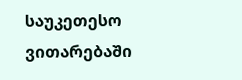საუკეთესო ვითარებაში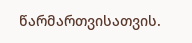წარმართვისათვის.